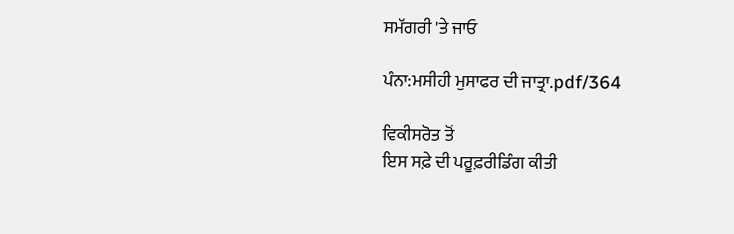ਸਮੱਗਰੀ 'ਤੇ ਜਾਓ

ਪੰਨਾ:ਮਸੀਹੀ ਮੁਸਾਫਰ ਦੀ ਜਾਤ੍ਰਾ.pdf/364

ਵਿਕੀਸਰੋਤ ਤੋਂ
ਇਸ ਸਫ਼ੇ ਦੀ ਪਰੂਫ਼ਰੀਡਿੰਗ ਕੀਤੀ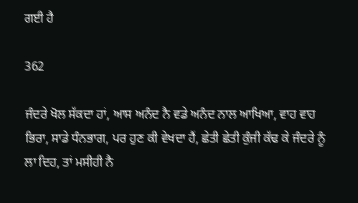ਗਈ ਹੈ

362

ਜੰਦਰੇ ਖੋਲ ਸੱਕਦਾ ਹਾਂ, ਆਸ ਅਨੰਦ ਨੈ ਵਡੇ ਅਨੰਦ ਨਾਲ ਆਖਿਆ, ਵਾਹ ਵਾਹ ਭਿਰਾ, ਸਾਡੇ ਧੰਨਭਾਗ, ਪਰ ਹੁਣ ਕੀ ਵੇਖਦਾ ਹੈਂ, ਛੇਤੀ ਛੇਤੀ ਕੁੰਜੀ ਕੱਢ ਕੇ ਜੰਦਰੇ ਨੂੰ ਲਾ ਦਿਹ, ਤਾਂ ਮਸੀਹੀ ਨੈ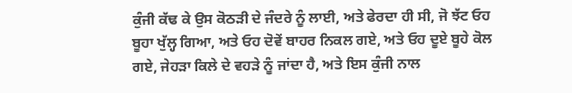ਕੁੰਜੀ ਕੱਢ ਕੇ ਉਸ ਕੋਠੜੀ ਦੇ ਜੰਦਰੇ ਨੂੰ ਲਾਈ, ਅਤੇ ਫੇਰਦਾ ਹੀ ਸੀ, ਜੋ ਝੱਟ ਓਹ ਬੂਹਾ ਖੁੱਲ੍ਹ ਗਿਆ, ਅਤੇ ਓਹ ਦੋਵੇਂ ਬਾਹਰ ਨਿਕਲ ਗਏ, ਅਤੇ ਓਹ ਦੂਏ ਬੂਹੇ ਕੋਲ ਗਏ, ਜੇਹੜਾ ਕਿਲੇ ਦੇ ਵਹੜੇ ਨੂੰ ਜਾਂਦਾ ਹੈ, ਅਤੇ ਇਸ ਕੁੰਜੀ ਨਾਲ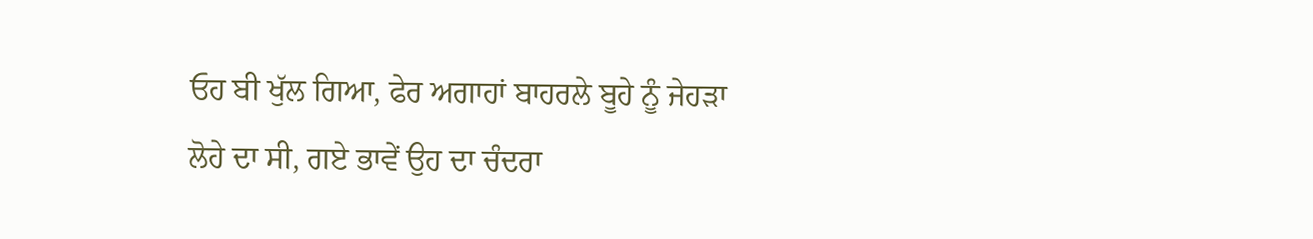ਓਹ ਬੀ ਖੁੱਲ ਗਿਆ, ਫੇਰ ਅਗਾਹਾਂ ਬਾਹਰਲੇ ਬੂਹੇ ਨੂੰ ਜੇਹੜਾ ਲੋਹੇ ਦਾ ਸੀ, ਗਏ ਭਾਵੇਂ ਉਹ ਦਾ ਚੰਦਰਾ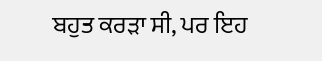ਬਹੁਤ ਕਰੜਾ ਸੀ, ਪਰ ਇਹ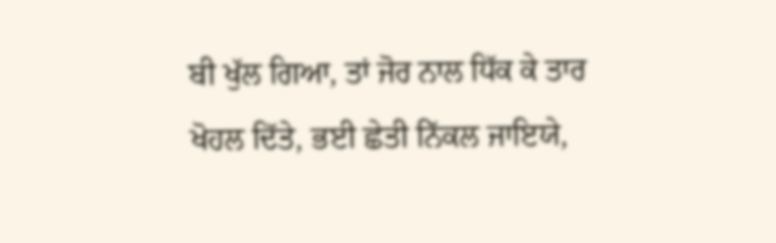ਬੀ ਖੁੱਲ ਗਿਆ, ਤਾਂ ਜੋਰ ਨਾਲ ਧਿੱਕ ਕੇ ਤਾਰ ਖੋਹਲ ਦਿੱਤੇ, ਭਈ ਛੇਤੀ ਨਿੱਕਲ ਜਾਇਯੇ,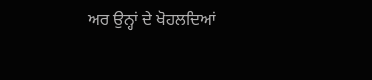ਅਰ ਉਨ੍ਹਾਂ ਦੇ ਖੋਹਲਦਿਆਂ